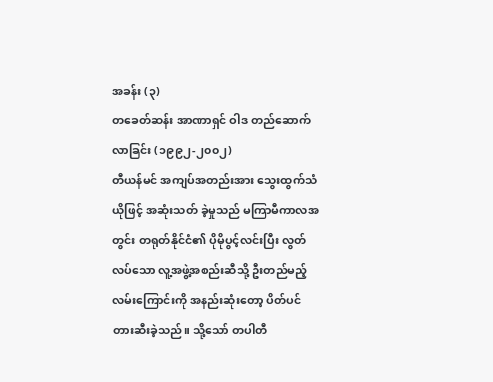အခန်း (၃)
တခေတ်ဆန်း အာဏာရှင် ဝါဒ တည်ဆောက်လာခြင်း (၁၉၉၂-၂၀၀၂)
တီယန်မင် အကျပ်အတည်းအား သွေးထွက်သံယိုဖြင့် အဆုံးသတ် ခဲ့မှုသည် မကြာမီကာလအတွင်း တရုတ်နိုင်ငံ၏ ပိုမိုပွင့်လင်းပြီး လွတ်လပ်သော လူ့အဖွဲ့အစည်းဆီသို့ ဦးတည်မည့်လမ်းကြောင်းကို အနည်းဆုံးတော့ ပိတ်ပင်တားဆီးခဲ့သည်။ သို့သော် တပါတီ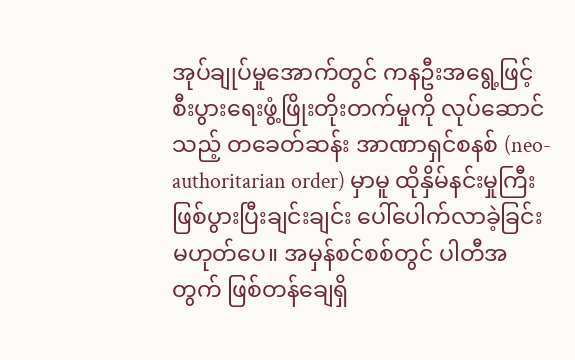အုပ်ချုပ်မှုအောက်တွင် ကနဦးအရွေ့ဖြင့် စီးပွားရေးဖွံ့ဖြိုးတိုးတက်မှုကို လုပ်ဆောင်သည့် တခေတ်ဆန်း အာဏာရှင်စနစ် (neo-authoritarian order) မှာမူ ထိုနှိမ်နင်းမှုကြီး ဖြစ်ပွားပြီးချင်းချင်း ပေါ်ပေါက်လာခဲ့ခြင်း မဟုတ်ပေ။ အမှန်စင်စစ်တွင် ပါတီအတွက် ဖြစ်တန်ချေရှိ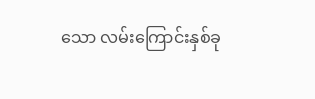သော လမ်းကြောင်းနှစ်ခု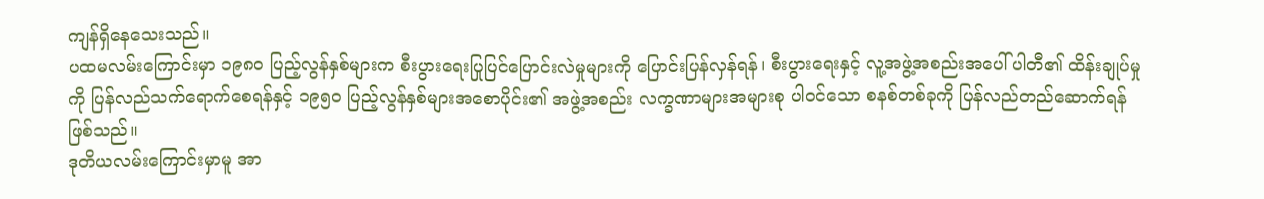ကျန်ရှိနေသေးသည်။
ပထမလမ်းကြောင်းမှာ ၁၉၈၀ ပြည့်လွန်နှစ်များက စီးပွားရေးပြုပြင်ပြောင်းလဲမှုများကို ပြောင်းပြန်လှန်ရန်၊ စီးပွားရေးနှင့် လူ့အဖွဲ့အစည်းအပေါ် ပါတီ၏ ထိန်းချုပ်မှုကို ပြန်လည်သက်ရောက်စေရန်နှင့် ၁၉၅၀ ပြည့်လွန်နှစ်များအစောပိုင်း၏ အဖွဲ့အစည်း လက္ခဏာများအများစု ပါဝင်သော စနစ်တစ်ခုကို ပြန်လည်တည်ဆောက်ရန် ဖြစ်သည်။
ဒုတိယလမ်းကြောင်းမှာမူ အာ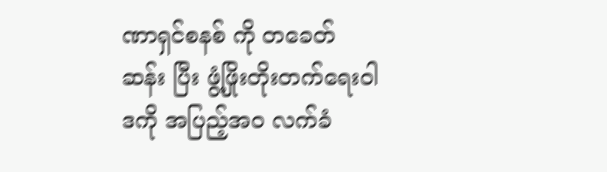ဏာရှင်စနစ် ကို တခေတ် ဆန်း ပြီး ဖွံ့ဖြိုးတိုးတက်ရေးဝါဒကို အပြည့်အဝ လက်ခံ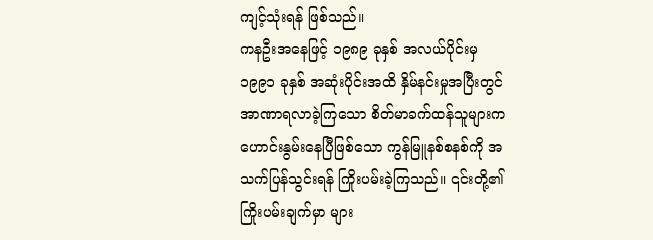ကျင့်သုံးရန် ဖြစ်သည်။
ကနဦးအနေဖြင့် ၁၉၈၉ ခုနှစ် အလယ်ပိုင်းမှ ၁၉၉၁ ခုနှစ် အဆုံးပိုင်းအထိ နှိမ်နင်းမှုအပြီးတွင် အာဏာရလာခဲ့ကြသော စိတ်မာခက်ထန်သူများက ဟောင်းနွမ်းနေပြီဖြစ်သော ကွန်မြူနစ်စနစ်ကို အသက်ပြန်သွင်းရန် ကြိုးပမ်းခဲ့ကြသည်။ ၎င်းတို့၏ ကြိုးပမ်းချက်မှာ များ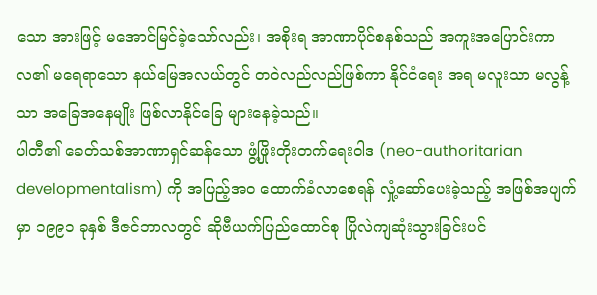သော အားဖြင့် မအောင်မြင်ခဲ့သော်လည်း၊ အစိုးရ အာဏာပိုင်စနစ်သည် အကူးအပြောင်းကာလ၏ မရေရာသော နယ်မြေအလယ်တွင် တဝဲလည်လည်ဖြစ်ကာ နိုင်ငံရေး အရ မလူးသာ မလွန့်သာ အခြေအနေမျိုး ဖြစ်လာနိုင်ခြေ များနေခဲ့သည်။
ပါတီ၏ ခေတ်သစ်အာဏာရှင်ဆန်သော ဖွံ့ဖြိုးတိုးတက်ရေးဝါဒ (neo-authoritarian developmentalism) ကို အပြည့်အဝ ထောက်ခံလာစေရန် လှုံ့ဆော်ပေးခဲ့သည့် အဖြစ်အပျက်မှာ ၁၉၉၁ ခုနှစ် ဒီဇင်ဘာလတွင် ဆိုဗီယက်ပြည်ထောင်စု ပြိုလဲကျဆုံးသွားခြင်းပင်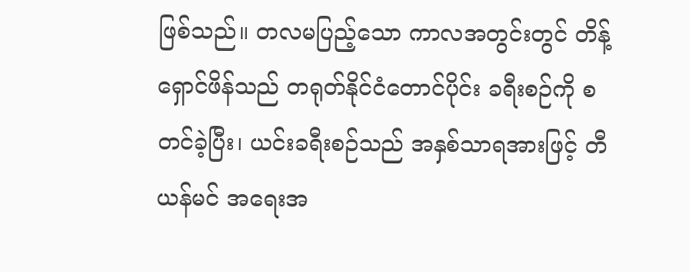ဖြစ်သည်။ တလမပြည့်သော ကာလအတွင်းတွင် တိန့်ရှောင်ဖိန်သည် တရုတ်နိုင်ငံတောင်ပိုင်း ခရီးစဉ်ကို စတင်ခဲ့ပြီး၊ ယင်းခရီးစဉ်သည် အနှစ်သာရအားဖြင့် တီယန်မင် အရေးအ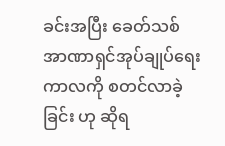ခင်းအပြီး ခေတ်သစ်အာဏာရှင်အုပ်ချုပ်ရေး ကာလကို စတင်လာခဲ့ခြင်း ဟု ဆိုရ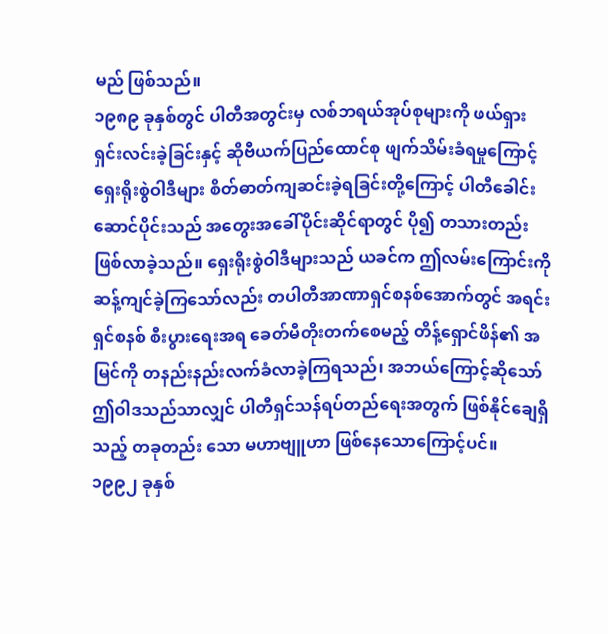မည် ဖြစ်သည်။
၁၉၈၉ ခုနှစ်တွင် ပါတီအတွင်းမှ လစ်ဘရယ်အုပ်စုများကို ဖယ်ရှားရှင်းလင်းခဲ့ခြင်းနှင့် ဆိုဗီယက်ပြည်ထောင်စု ဖျက်သိမ်းခံရမှုကြောင့် ရှေးရိုးစွဲဝါဒီများ စိတ်ဓာတ်ကျဆင်းခဲ့ရခြင်းတို့ကြောင့် ပါတီခေါင်းဆောင်ပိုင်းသည် အတွေးအခေါ်ပိုင်းဆိုင်ရာတွင် ပို၍ တသားတည်း ဖြစ်လာခဲ့သည်။ ရှေးရိုးစွဲဝါဒီများသည် ယခင်က ဤလမ်းကြောင်းကို ဆန့်ကျင်ခဲ့ကြသော်လည်း တပါတီအာဏာရှင်စနစ်အောက်တွင် အရင်းရှင်စနစ် စီးပွားရေးအရ ခေတ်မီတိုးတက်စေမည့် တိန့်ရှောင်ဖိန်၏ အမြင်ကို တနည်းနည်းလက်ခံလာခဲ့ကြရသည်၊ အဘယ်ကြောင့်ဆိုသော် ဤဝါဒသည်သာလျှင် ပါတီရှင်သန်ရပ်တည်ရေးအတွက် ဖြစ်နိုင်ချေရှိသည့် တခုတည်း သော မဟာဗျူဟာ ဖြစ်နေသောကြောင့်ပင်။
၁၉၉၂ ခုနှစ်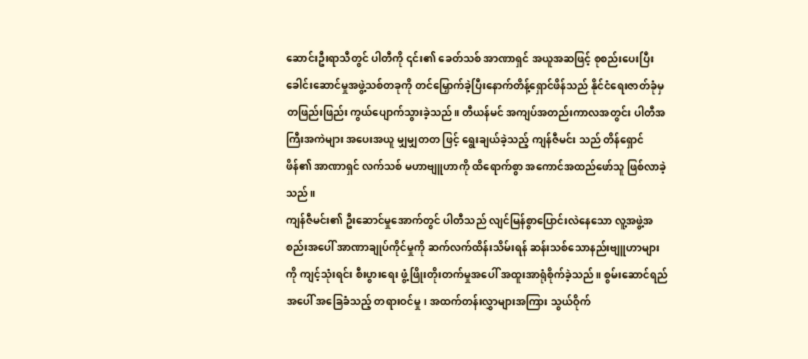ဆောင်းဦးရာသီတွင် ပါတီကို ၎င်း၏ ခေတ်သစ် အာဏာရှင် အယူအဆဖြင့် စုစည်းပေးပြီး ခေါင်းဆောင်မှုအဖွဲ့သစ်တခုကို တင်မြှောက်ခဲ့ပြီးနောက်တိန့်ရှောင်ဖိန်သည် နိုင်ငံရေးဇာတ်ခုံမှ တဖြည်းဖြည်း ကွယ်ပျောက်သွားခဲ့သည်။ တီယန်မင် အကျပ်အတည်းကာလအတွင်း ပါတီအကြီးအကဲများ အပေးအယူ မျှမျှတတ ဖြင့် ရွေးချယ်ခဲ့သည့် ကျန်ဇီမင်း သည် တိန်ရှောင်ဖိန်၏ အာဏာရှင် လက်သစ် မဟာဗျူဟာကို ထိရောက်စွာ အကောင်အထည်ဖော်သူ ဖြစ်လာခဲ့သည်။
ကျန်ဇီမင်း၏ ဦးဆောင်မှုအောက်တွင် ပါတီသည် လျင်မြန်စွာပြောင်းလဲနေသော လူ့အဖွဲ့အစည်းအပေါ် အာဏာချုပ်ကိုင်မှုကို ဆက်လက်ထိန်းသိမ်းရန် ဆန်းသစ်သောနည်းဗျူဟာများကို ကျင့်သုံးရင်း စီးပွားရေး ဖွံ့ဖြိုးတိုးတက်မှုအပေါ် အထူးအာရုံစိုက်ခဲ့သည်။ စွမ်းဆောင်ရည်အပေါ် အခြေခံသည့် တရားဝင်မှု၊ အထက်တန်းလွှာများအကြား သွယ်ဝိုက်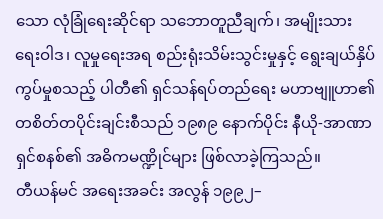သော လုံခြုံရေးဆိုင်ရာ သဘောတူညီချက်၊ အမျိုးသားရေးဝါဒ၊ လူမှုရေးအရ စည်းရုံးသိမ်းသွင်းမှုနှင့် ရွေးချယ်နှိပ်ကွပ်မှုစသည့် ပါတီ၏ ရှင်သန်ရပ်တည်ရေး မဟာဗျူဟာ၏ တစိတ်တပိုင်းချင်းစီသည် ၁၉၈၉ နောက်ပိုင်း နီယို-အာဏာရှင်စနစ်၏ အဓိကမဏ္ဍိုင်များ ဖြစ်လာခဲ့ကြသည်။
တီယန်မင် အရေးအခင်း အလွန် ၁၉၉၂–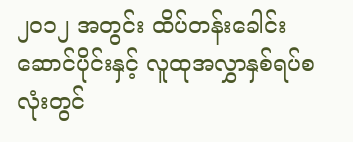၂၀၁၂ အတွင်း ထိပ်တန်းခေါင်းဆောင်ပိုင်းနှင့် လူထုအလွှာနှစ်ရပ်စလုံးတွင်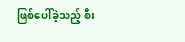ဖြစ်ပေါ်ခဲ့သည့် စီး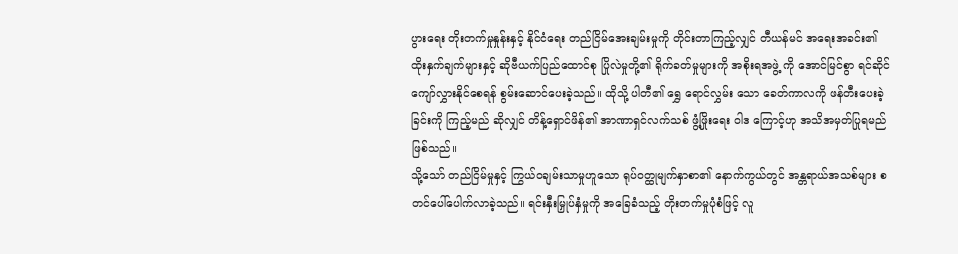ပွားရေး တိုးတက်မှုနှုန်းနှင့် နိုင်ငံရေး တည်ငြိမ်အေးချမ်းမှုကို တိုင်းတာကြည့်လျှင် တီယန်မင် အရေးအခင်း၏ ထိုးနှက်ချက်များနှင့် ဆိုဗီယက်ပြည်ထောင်စု ပြိုလဲမှုတို့၏ ရိုက်ခတ်မှုများကို အစိုးရအဖွဲ့ ကို အောင်မြင်စွာ ရင်ဆိုင်ကျော်လွှားနိုင်စေရန် စွမ်းဆောင်ပေးခဲ့သည်။ ထိုသို့ ပါတီ၏ ရွှေ ရောင်လွှမ်း သော ခေတ်ကာလကို ဖန်တီးပေးခဲ့ခြင်းကို ကြည့်မည် ဆိုလျှင် တိန့်ရှောင်ဖိန်၏ အာဏာရှင်လက်သစ် ဖွံ့ဖြိုးရေး ဝါဒ ကြောင့်ဟု အသိအမှတ်ပြုရမည် ဖြစ်သည်။
သို့သော် တည်ငြိမ်မှုနှင့် ကြွယ်ဝချမ်းသာမှုဟူသော ရုပ်ဝတ္ထုမျက်နှာစာ၏ နောက်ကွယ်တွင် အန္တရာယ်အသစ်များ စတင်ပေါ်ပေါက်လာခဲ့သည်။ ရင်းနှီးမြှုပ်နှံမှုကို အခြေခံသည့် တိုးတက်မှုပုံစံဖြင့် လူ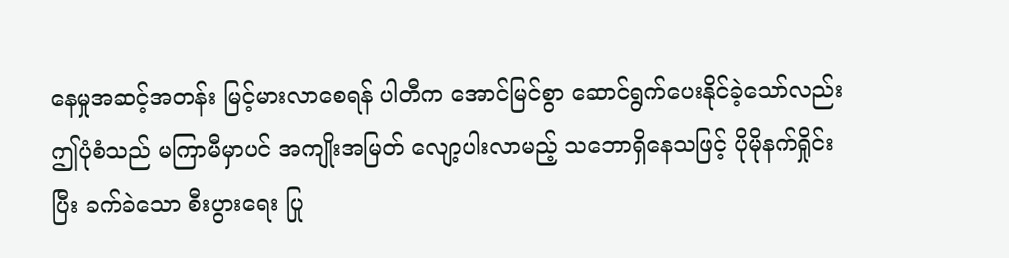နေမှုအဆင့်အတန်း မြင့်မားလာစေရန် ပါတီက အောင်မြင်စွာ ဆောင်ရွက်ပေးနိုင်ခဲ့သော်လည်း ဤပုံစံသည် မကြာမီမှာပင် အကျိုးအမြတ် လျော့ပါးလာမည့် သဘောရှိနေသဖြင့် ပိုမိုနက်ရှိုင်းပြီး ခက်ခဲသော စီးပွားရေး ပြု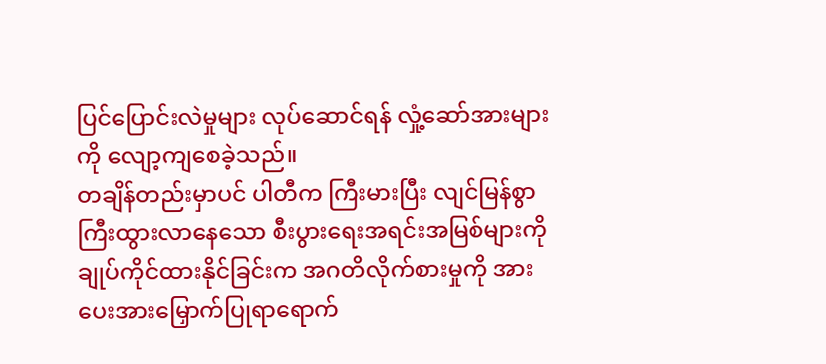ပြင်ပြောင်းလဲမှုများ လုပ်ဆောင်ရန် လှုံ့ဆော်အားများကို လျော့ကျစေခဲ့သည်။
တချိန်တည်းမှာပင် ပါတီက ကြီးမားပြီး လျင်မြန်စွာ ကြီးထွားလာနေသော စီးပွားရေးအရင်းအမြစ်များကို ချုပ်ကိုင်ထားနိုင်ခြင်းက အဂတိလိုက်စားမှုကို အားပေးအားမြှောက်ပြုရာရောက်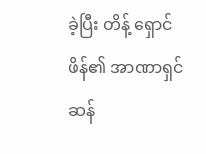ခဲ့ပြီး တိန့် ရှောင်ဖိန်၏ အာဏာရှင်ဆန်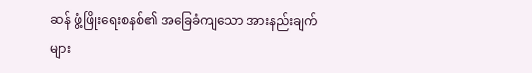ဆန် ဖွံ့ဖြိုးရေးစနစ်၏ အခြေခံကျသော အားနည်းချက်များ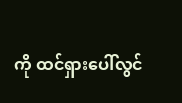ကို ထင်ရှားပေါ်လွင်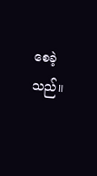စေခဲ့သည်။